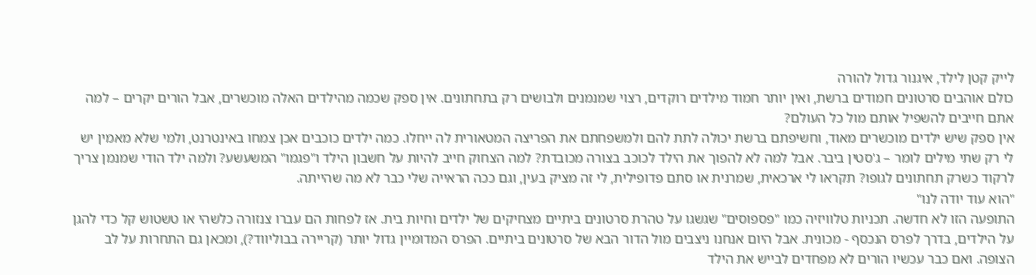לייק קטן לילד, איגנור גדול להורה
כולם אוהבים סרטונים חמודים ברשת, ואין יותר חמוד מילדים רוקדים, רצוי שמנמנים ולבושים רק בתחתונים. אין ספק שכמה מהילדים האלה מוכשרים, אבל הורים יקרים – למה אתם חייבים להשפיל אותם מול כל העולם?
אין ספק שיש ילדים מוכשרים מאוד, וחשיפתם ברשת יכולה לתת להם ולמשפחתם את הפריצה המטאורית לה ייחלו. כמה ילדים כוכבים אכן צמחו באינטרנט, ולמי שלא מאמין יש לי רק שתי מילים לומר – ג'סטין ביבר. אבל למה לא להפוך את הילד לכוכב בצורה מכובדת? למה הצחוק חייב להיות על חשבון הילד ו"פגמו" המשעשע? ולמה ילד הודי שמנמן צריך לרקוד כשרק תחתונים לגופו? תקראו לי ארכאית, שמרנית או סתם פדופילית, לי זה מציק בעין, וגם ככה הראייה שלי כבר לא מה שהייתה.
"הוא עוד יודה לנו"
התופעה הזו לא חדשה. תכניות טלוויזיה כמו "פספוסים" שגשגו על טהרת סרטונים ביתיים מצחיקים של ילדים וחיות בית. אז לפחות הם עברו צנזורה כלשהי או טשטוש קל כדי להגן על הילדים, בדרך לפרס הנכסף - מכונית. אבל היום אנחנו ניצבים מול הדור הבא של סרטונים ביתיים. הפרס המדומיין גדול יותר (קריירה בבוליווד?), ומכאן גם התחרות על לב הצופה. ואם כבר עכשיו הורים לא מפחדים לבייש את הילד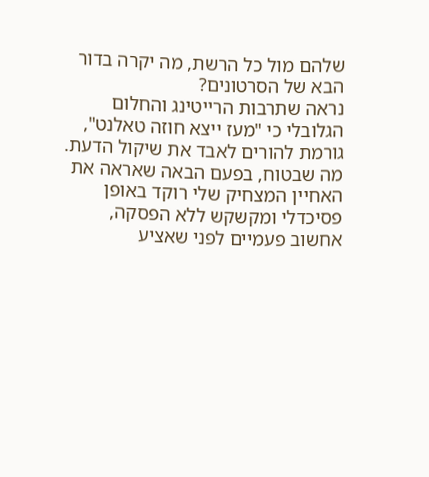שלהם מול כל הרשת, מה יקרה בדור הבא של הסרטונים?
נראה שתרבות הרייטינג והחלום הגלובלי כי "מעז ייצא חוזה טאלנט", גורמת להורים לאבד את שיקול הדעת. מה שבטוח, בפעם הבאה שאראה את האחיין המצחיק שלי רוקד באופן פסיכדלי ומקשקש ללא הפסקה, אחשוב פעמיים לפני שאציע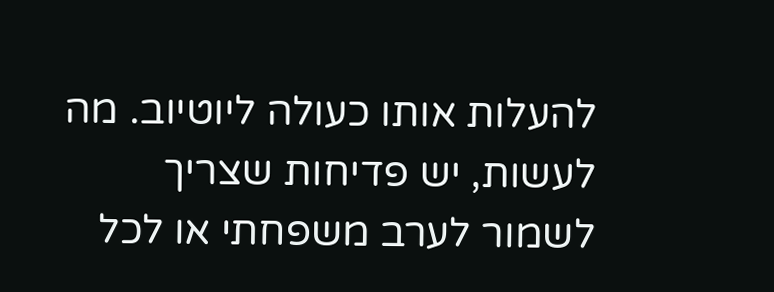להעלות אותו כעולה ליוטיוב. מה לעשות, יש פדיחות שצריך לשמור לערב משפחתי או לכל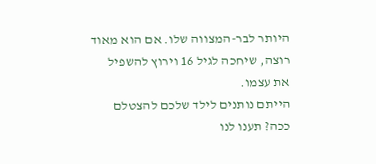היותר לבר-המצווה שלו. אם הוא מאוד רוצה, שיחכה לגיל 16 וירוץ להשפיל את עצמו.
הייתם נותנים לילד שלכם להצטלם ככה? תענו לנו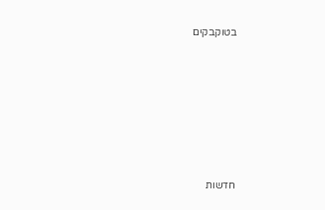בטוקבקים








חדשות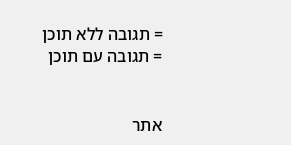= תגובה ללא תוכן
= תגובה עם תוכן


אתר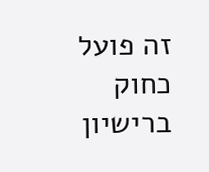זה פועל כחוק ברישיון